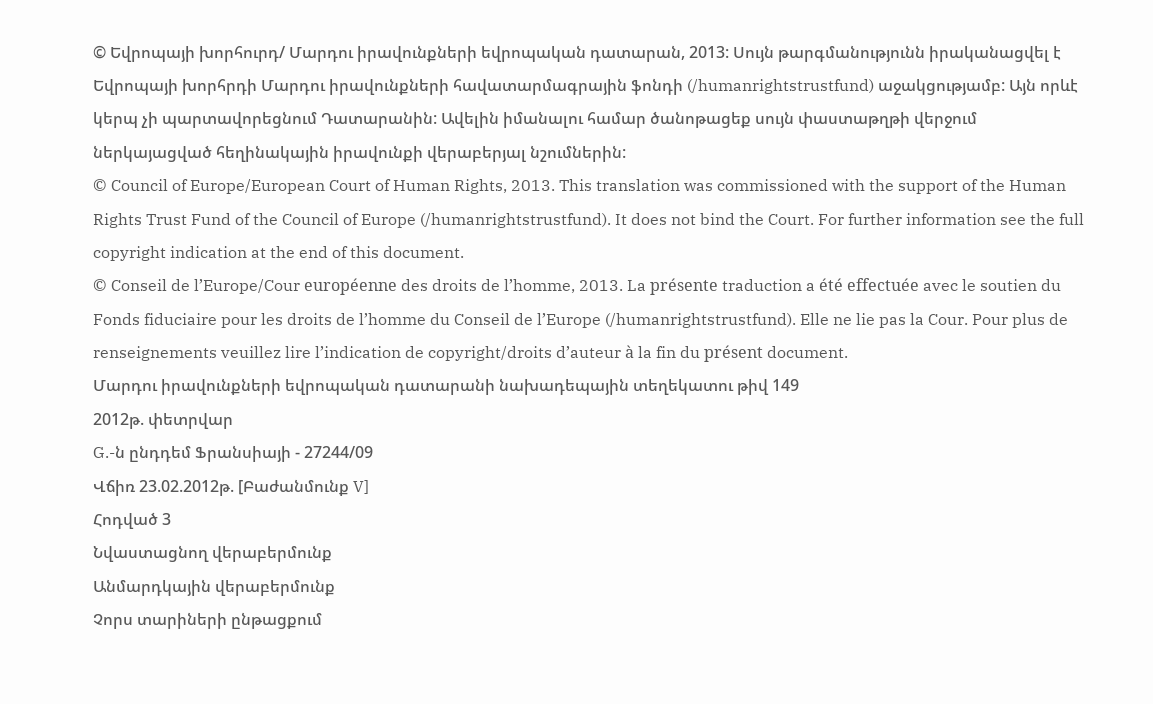© Եվրոպայի խորհուրդ/ Մարդու իրավունքների եվրոպական դատարան, 2013: Սույն թարգմանությունն իրականացվել է Եվրոպայի խորհրդի Մարդու իրավունքների հավատարմագրային ֆոնդի (/humanrightstrustfund) աջակցությամբ: Այն որևէ կերպ չի պարտավորեցնում Դատարանին: Ավելին իմանալու համար ծանոթացեք սույն փաստաթղթի վերջում ներկայացված հեղինակային իրավունքի վերաբերյալ նշումներին:
© Council of Europe/European Court of Human Rights, 2013. This translation was commissioned with the support of the Human Rights Trust Fund of the Council of Europe (/humanrightstrustfund). It does not bind the Court. For further information see the full copyright indication at the end of this document.
© Conseil de l’Europe/Cour européenne des droits de l’homme, 2013. La présente traduction a été effectuée avec le soutien du Fonds fiduciaire pour les droits de l’homme du Conseil de l’Europe (/humanrightstrustfund). Elle ne lie pas la Cour. Pour plus de renseignements veuillez lire l’indication de copyright/droits d’auteur à la fin du présent document.
Մարդու իրավունքների եվրոպական դատարանի նախադեպային տեղեկատու թիվ 149
2012թ. փետրվար
G.-ն ընդդեմ Ֆրանսիայի - 27244/09
Վճիռ 23.02.2012թ. [Բաժանմունք V]
Հոդված 3
Նվաստացնող վերաբերմունք
Անմարդկային վերաբերմունք
Չորս տարիների ընթացքում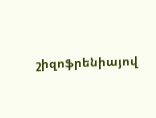շիզոֆրենիայով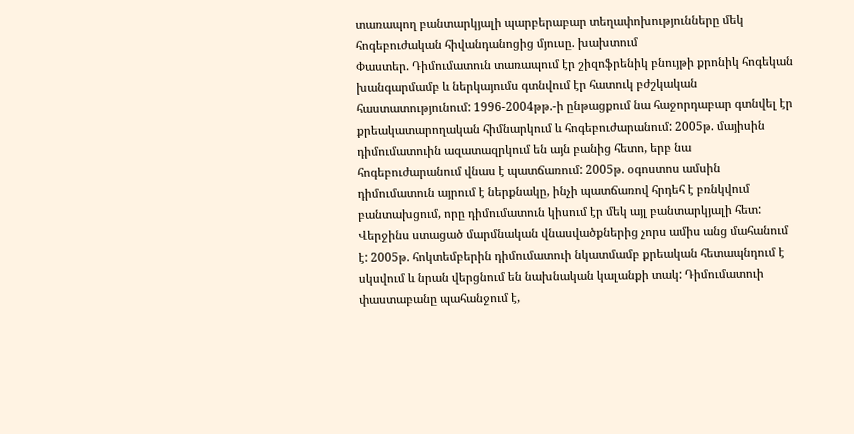տառապող բանտարկյալի պարբերաբար տեղափոխությունները մեկ հոգեբուժական հիվանդանոցից մյուսը. խախտում
Փաստեր. Դիմումատուն տառապում էր շիզոֆրենիկ բնույթի քրոնիկ հոգեկան խանգարմամբ և ներկայումս գտնվում էր հատուկ բժշկական հաստատությունում: 1996-2004թթ.-ի ընթացքում նա հաջորդաբար գտնվել էր քրեակատարողական հիմնարկում և հոգեբուժարանում: 2005թ. մայիսին դիմումատուին ազատազրկում են այն բանից հետո, երբ նա հոգեբուժարանում վնաս է պատճառում: 2005թ. օգոստոս ամսին դիմումատուն այրում է ներքնակը, ինչի պատճառով հրդեհ է բռնկվում բանտախցում, որը դիմումատուն կիսում էր մեկ այլ բանտարկյալի հետ: Վերջինս ստացած մարմնական վնասվածքներից չորս ամիս անց մահանում է: 2005թ. հոկտեմբերին դիմումատուի նկատմամբ քրեական հետապնդում է սկսվում և նրան վերցնում են նախնական կալանքի տակ: Դիմումատուի փաստաբանը պահանջում է,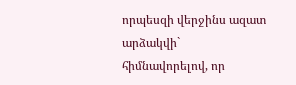որպեսզի վերջինս ազատ արձակվի` հիմնավորելով, որ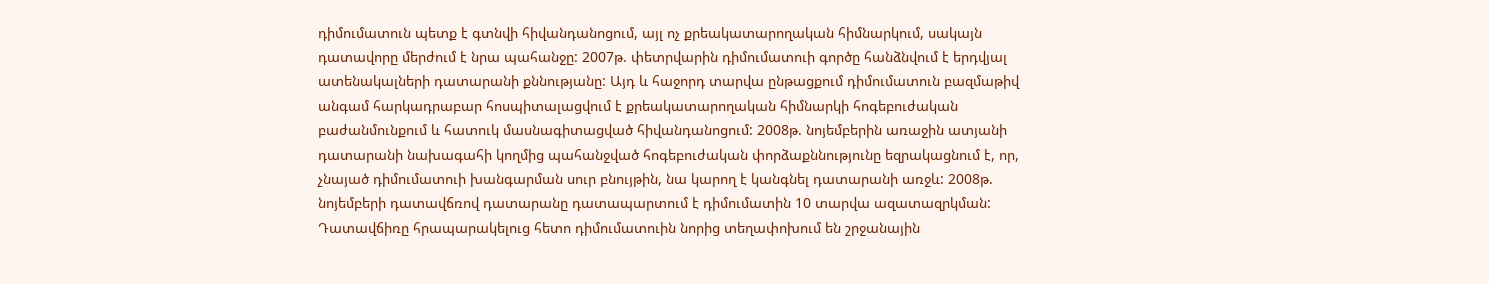դիմումատուն պետք է գտնվի հիվանդանոցում, այլ ոչ քրեակատարողական հիմնարկում, սակայն դատավորը մերժում է նրա պահանջը: 2007թ. փետրվարին դիմումատուի գործը հանձնվում է երդվյալ ատենակալների դատարանի քննությանը: Այդ և հաջորդ տարվա ընթացքում դիմումատուն բազմաթիվ անգամ հարկադրաբար հոսպիտալացվում է քրեակատարողական հիմնարկի հոգեբուժական բաժանմունքում և հատուկ մասնագիտացված հիվանդանոցում: 2008թ. նոյեմբերին առաջին ատյանի դատարանի նախագահի կողմից պահանջված հոգեբուժական փորձաքննությունը եզրակացնում է, որ, չնայած դիմումատուի խանգարման սուր բնույթին, նա կարող է կանգնել դատարանի առջև: 2008թ. նոյեմբերի դատավճռով դատարանը դատապարտում է դիմումատին 10 տարվա ազատազրկման: Դատավճիռը հրապարակելուց հետո դիմումատուին նորից տեղափոխում են շրջանային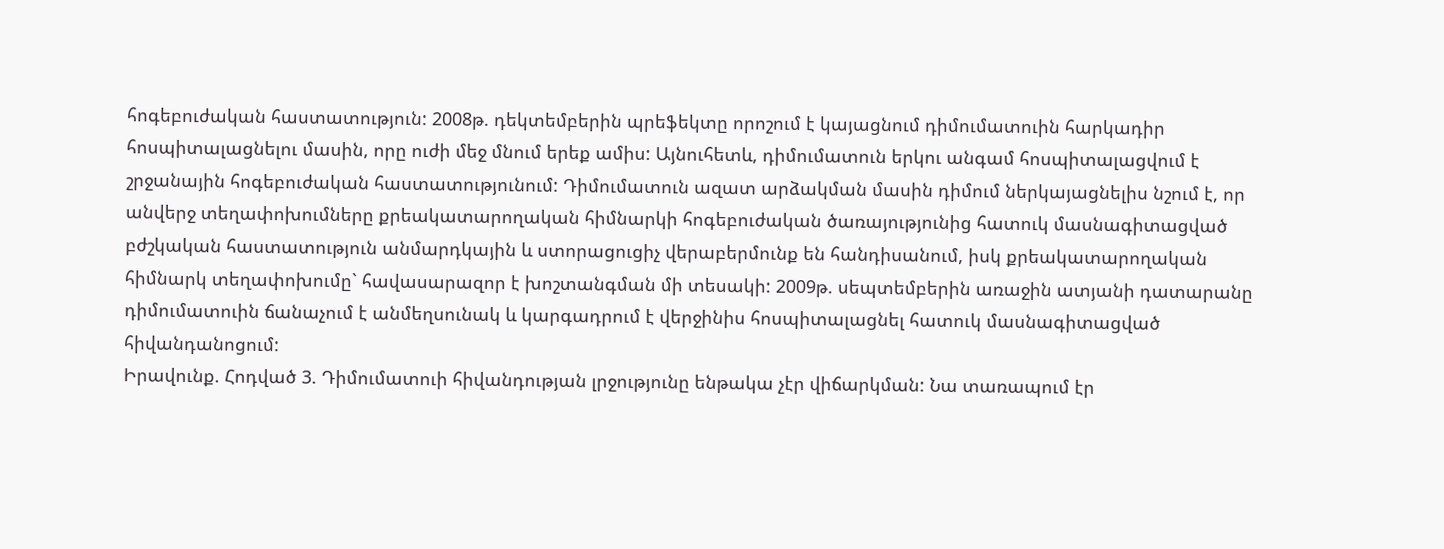հոգեբուժական հաստատություն: 2008թ. դեկտեմբերին պրեֆեկտը որոշում է կայացնում դիմումատուին հարկադիր հոսպիտալացնելու մասին, որը ուժի մեջ մնում երեք ամիս: Այնուհետև, դիմումատուն երկու անգամ հոսպիտալացվում է շրջանային հոգեբուժական հաստատությունում: Դիմումատուն ազատ արձակման մասին դիմում ներկայացնելիս նշում է, որ անվերջ տեղափոխումները քրեակատարողական հիմնարկի հոգեբուժական ծառայությունից հատուկ մասնագիտացված բժշկական հաստատություն անմարդկային և ստորացուցիչ վերաբերմունք են հանդիսանում, իսկ քրեակատարողական հիմնարկ տեղափոխումը` հավասարազոր է խոշտանգման մի տեսակի: 2009թ. սեպտեմբերին առաջին ատյանի դատարանը դիմումատուին ճանաչում է անմեղսունակ և կարգադրում է վերջինիս հոսպիտալացնել հատուկ մասնագիտացված հիվանդանոցում:
Իրավունք. Հոդված 3. Դիմումատուի հիվանդության լրջությունը ենթակա չէր վիճարկման: Նա տառապում էր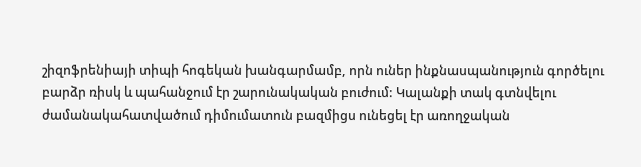շիզոֆրենիայի տիպի հոգեկան խանգարմամբ, որն ուներ ինքնասպանություն գործելու բարձր ռիսկ և պահանջում էր շարունակական բուժում: Կալանքի տակ գտնվելու ժամանակահատվածում դիմումատուն բազմիցս ունեցել էր առողջական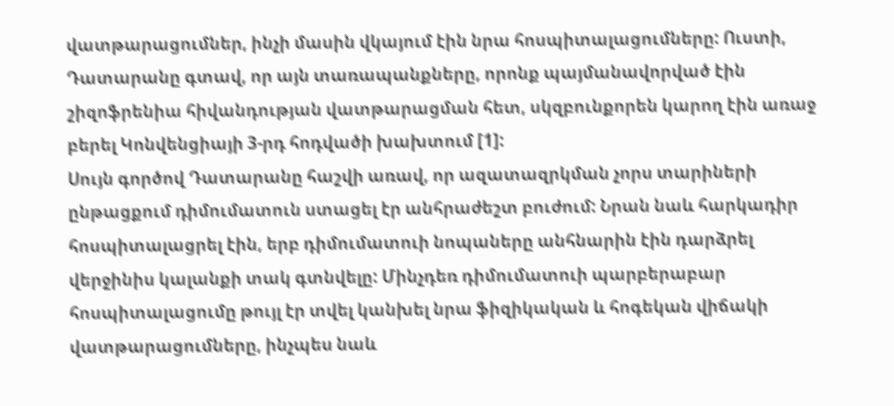վատթարացումներ, ինչի մասին վկայում էին նրա հոսպիտալացումները: Ուստի, Դատարանը գտավ, որ այն տառապանքները, որոնք պայմանավորված էին շիզոֆրենիա հիվանդության վատթարացման հետ, սկզբունքորեն կարող էին առաջ բերել Կոնվենցիայի 3-րդ հոդվածի խախտում [1]:
Սույն գործով Դատարանը հաշվի առավ, որ ազատազրկման չորս տարիների ընթացքում դիմումատուն ստացել էր անհրաժեշտ բուժում: Նրան նաև հարկադիր հոսպիտալացրել էին, երբ դիմումատուի նոպաները անհնարին էին դարձրել վերջինիս կալանքի տակ գտնվելը: Մինչդեռ դիմումատուի պարբերաբար հոսպիտալացումը թույլ էր տվել կանխել նրա ֆիզիկական և հոգեկան վիճակի վատթարացումները, ինչպես նաև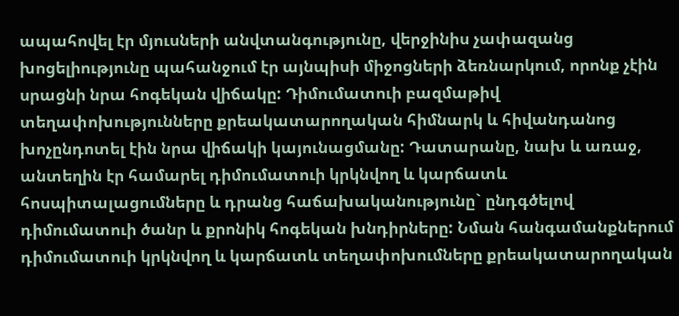ապահովել էր մյուսների անվտանգությունը, վերջինիս չափազանց խոցելիությունը պահանջում էր այնպիսի միջոցների ձեռնարկում, որոնք չէին սրացնի նրա հոգեկան վիճակը: Դիմումատուի բազմաթիվ տեղափոխությունները քրեակատարողական հիմնարկ և հիվանդանոց խոչընդոտել էին նրա վիճակի կայունացմանը: Դատարանը, նախ և առաջ, անտեղին էր համարել դիմումատուի կրկնվող և կարճատև հոսպիտալացումները և դրանց հաճախականությունը` ընդգծելով դիմումատուի ծանր և քրոնիկ հոգեկան խնդիրները: Նման հանգամանքներում դիմումատուի կրկնվող և կարճատև տեղափոխումները քրեակատարողական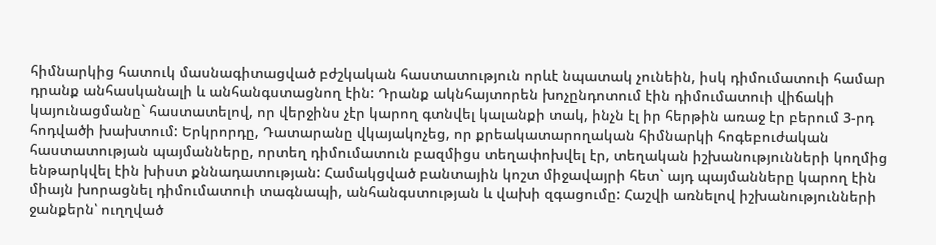հիմնարկից հատուկ մասնագիտացված բժշկական հաստատություն որևէ նպատակ չունեին, իսկ դիմումատուի համար դրանք անհասկանալի և անհանգստացնող էին: Դրանք ակնհայտորեն խոչընդոտում էին դիմումատուի վիճակի կայունացմանը` հաստատելով, որ վերջինս չէր կարող գտնվել կալանքի տակ, ինչն էլ իր հերթին առաջ էր բերում 3-րդ հոդվածի խախտում: Երկրորդը, Դատարանը վկայակոչեց, որ քրեակատարողական հիմնարկի հոգեբուժական հաստատության պայմանները, որտեղ դիմումատուն բազմիցս տեղափոխվել էր, տեղական իշխանությունների կողմից ենթարկվել էին խիստ քննադատության: Համակցված բանտային կոշտ միջավայրի հետ` այդ պայմանները կարող էին միայն խորացնել դիմումատուի տագնապի, անհանգստության և վախի զգացումը: Հաշվի առնելով իշխանությունների ջանքերն՝ ուղղված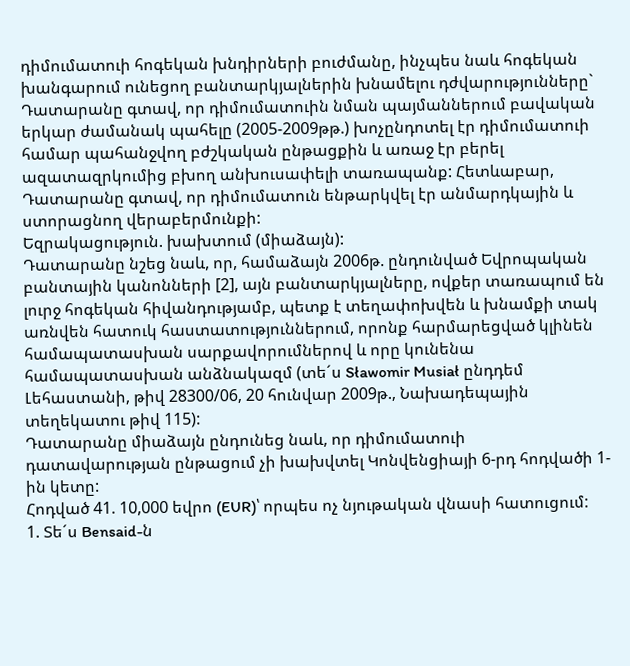դիմումատուի հոգեկան խնդիրների բուժմանը, ինչպես նաև հոգեկան խանգարում ունեցող բանտարկյալներին խնամելու դժվարությունները` Դատարանը գտավ, որ դիմումատուին նման պայմաններում բավական երկար ժամանակ պահելը (2005-2009թթ.) խոչընդոտել էր դիմումատուի համար պահանջվող բժշկական ընթացքին և առաջ էր բերել ազատազրկումից բխող անխուսափելի տառապանք: Հետևաբար, Դատարանը գտավ, որ դիմումատուն ենթարկվել էր անմարդկային և ստորացնող վերաբերմունքի:
Եզրակացություն. խախտում (միաձայն):
Դատարանը նշեց նաև, որ, համաձայն 2006թ. ընդունված Եվրոպական բանտային կանոնների [2], այն բանտարկյալները, ովքեր տառապում են լուրջ հոգեկան հիվանդությամբ, պետք է տեղափոխվեն և խնամքի տակ առնվեն հատուկ հաստատություններում, որոնք հարմարեցված կլինեն համապատասխան սարքավորումներով և որը կունենա համապատասխան անձնակազմ (տե´ս Sławomir Musiał ընդդեմ Լեհաստանի, թիվ 28300/06, 20 հունվար 2009թ., Նախադեպային տեղեկատու թիվ 115):
Դատարանը միաձայն ընդունեց նաև, որ դիմումատուի դատավարության ընթացում չի խախվտել Կոնվենցիայի 6-րդ հոդվածի 1-ին կետը:
Հոդված 41. 10,000 եվրո (EUR)՝ որպես ոչ նյութական վնասի հատուցում:
1. Տե´ս Bensaid-ն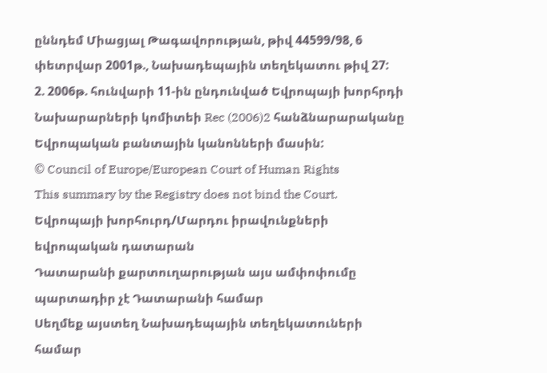ըննդեմ Միացյալ Թագավորության, թիվ 44599/98, 6 փետրվար 2001թ., Նախադեպային տեղեկատու թիվ 27:
2. 2006թ. հունվարի 11-ին ընդունված Եվրոպայի խորհրդի Նախարարների կոմիտեի Rec (2006)2 հանձնարարականը Եվրոպական բանտային կանոնների մասին:
© Council of Europe/European Court of Human Rights
This summary by the Registry does not bind the Court.
Եվրոպայի խորհուրդ/Մարդու իրավունքների եվրոպական դատարան
Դատարանի քարտուղարության այս ամփոփումը պարտադիր չէ Դատարանի համար
Սեղմեք այստեղ Նախադեպային տեղեկատուների համար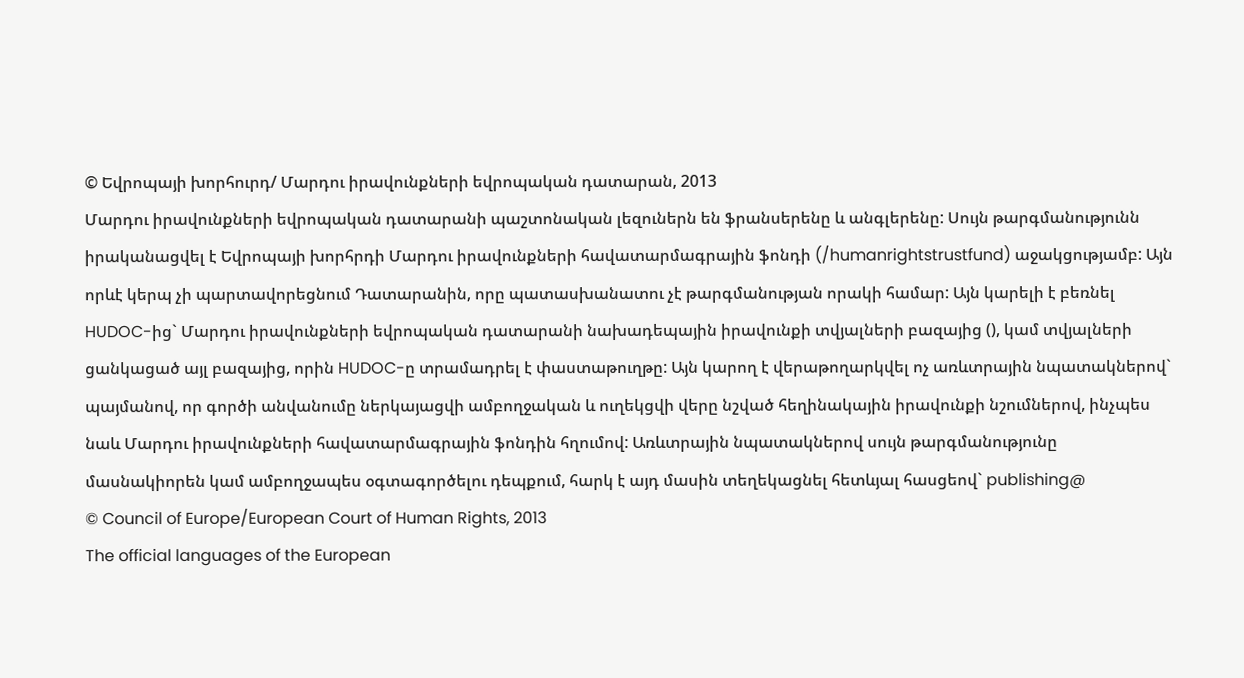© Եվրոպայի խորհուրդ/ Մարդու իրավունքների եվրոպական դատարան, 2013
Մարդու իրավունքների եվրոպական դատարանի պաշտոնական լեզուներն են ֆրանսերենը և անգլերենը: Սույն թարգմանությունն իրականացվել է Եվրոպայի խորհրդի Մարդու իրավունքների հավատարմագրային ֆոնդի (/humanrightstrustfund) աջակցությամբ: Այն որևէ կերպ չի պարտավորեցնում Դատարանին, որը պատասխանատու չէ թարգմանության որակի համար: Այն կարելի է բեռնել HUDOC-ից` Մարդու իրավունքների եվրոպական դատարանի նախադեպային իրավունքի տվյալների բազայից (), կամ տվյալների ցանկացած այլ բազայից, որին HUDOC-ը տրամադրել է փաստաթուղթը: Այն կարող է վերաթողարկվել ոչ առևտրային նպատակներով` պայմանով, որ գործի անվանումը ներկայացվի ամբողջական և ուղեկցվի վերը նշված հեղինակային իրավունքի նշումներով, ինչպես նաև Մարդու իրավունքների հավատարմագրային ֆոնդին հղումով: Առևտրային նպատակներով սույն թարգմանությունը մասնակիորեն կամ ամբողջապես օգտագործելու դեպքում, հարկ է այդ մասին տեղեկացնել հետևյալ հասցեով` publishing@
© Council of Europe/European Court of Human Rights, 2013
The official languages of the European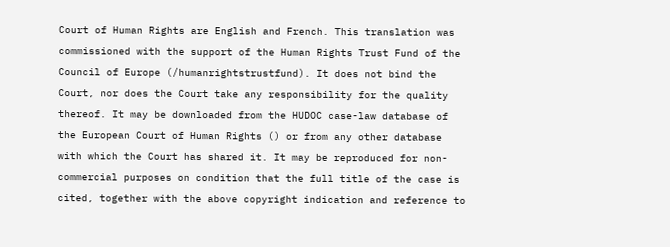Court of Human Rights are English and French. This translation was commissioned with the support of the Human Rights Trust Fund of the Council of Europe (/humanrightstrustfund). It does not bind the Court, nor does the Court take any responsibility for the quality thereof. It may be downloaded from the HUDOC case-law database of the European Court of Human Rights () or from any other database with which the Court has shared it. It may be reproduced for non-commercial purposes on condition that the full title of the case is cited, together with the above copyright indication and reference to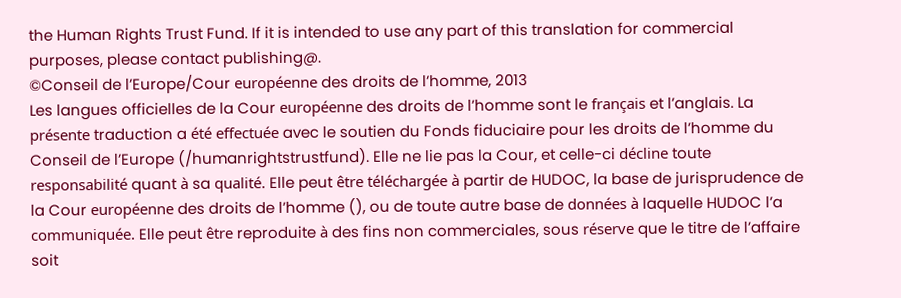the Human Rights Trust Fund. If it is intended to use any part of this translation for commercial purposes, please contact publishing@.
©Conseil de l’Europe/Cour européenne des droits de l’homme, 2013
Les langues officielles de la Cour européenne des droits de l’homme sont le français et l’anglais. La présente traduction a été effectuée avec le soutien du Fonds fiduciaire pour les droits de l’homme du Conseil de l’Europe (/humanrightstrustfund). Elle ne lie pas la Cour, et celle-ci décline toute responsabilité quant à sa qualité. Elle peut être téléchargée à partir de HUDOC, la base de jurisprudence de la Cour européenne des droits de l’homme (), ou de toute autre base de données à laquelle HUDOC l’a communiquée. Elle peut être reproduite à des fins non commerciales, sous réserve que le titre de l’affaire soit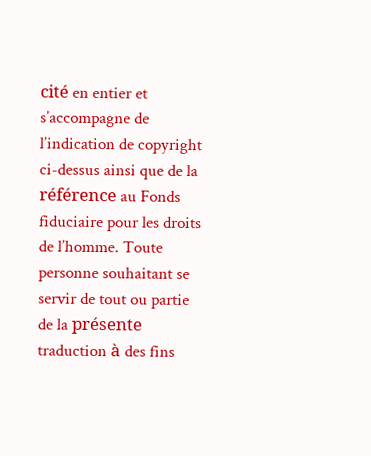cité en entier et s’accompagne de l’indication de copyright ci-dessus ainsi que de la référence au Fonds fiduciaire pour les droits de l’homme. Toute personne souhaitant se servir de tout ou partie de la présente traduction à des fins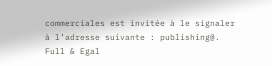commerciales est invitée à le signaler à l’adresse suivante : publishing@.
Full & Egal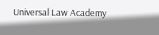Universal Law Academy